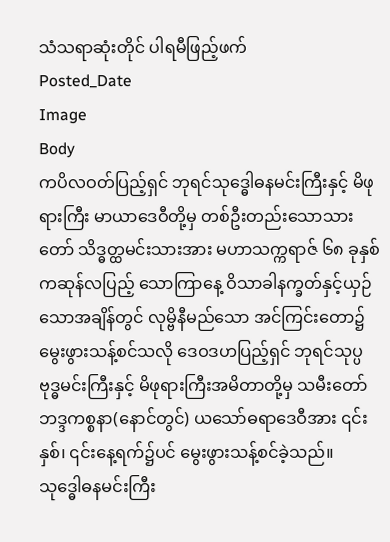သံသရာဆုံးတိုင် ပါရမီဖြည့်ဖက်
Posted_Date
Image
Body
ကပိလဝတ်ပြည့်ရှင် ဘုရင်သုဒ္ဓေါဓနမင်းကြီးနှင့် မိဖုရားကြီး မာယာဒေဝီတို့မှ တစ်ဦးတည်းသောသားတော် သိဒ္ဓတ္ထမင်းသားအား မဟာသက္ကရာဇ် ၆၈ ခုနှစ် ကဆုန်လပြည့် သောကြာနေ့ ဝိသာခါနက္ခတ်နှင့်ယှဉ်သောအချိန်တွင် လုမ္ဗိနီမည်သော အင်ကြင်းတော၌ မွေးဖွားသန့်စင်သလို ဒေဝဒဟပြည့်ရှင် ဘုရင်သုပ္ပဗုဒ္ဓမင်းကြီးနှင့် မိဖုရားကြီးအမိတာတို့မှ သမီးတော် ဘဒ္ဒကစ္စနာ(နောင်တွင်) ယသော်ဓရာဒေဝီအား ၎င်းနှစ်၊ ၎င်းနေ့ရက်၌ပင် မွေးဖွားသန့်စင်ခဲ့သည်။
သုဒ္ဓေါဓနမင်းကြီး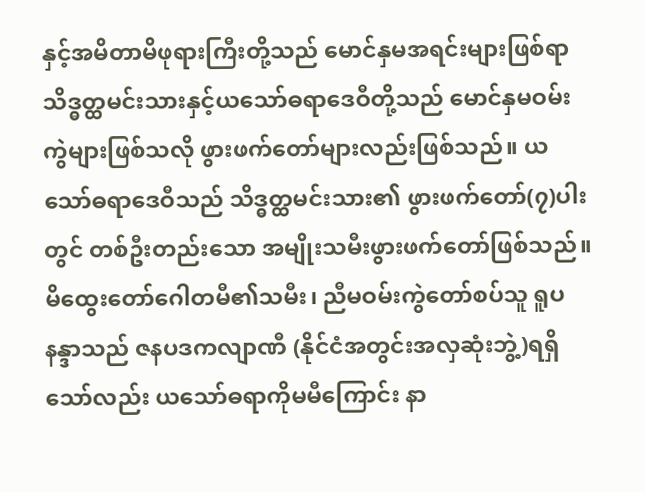နှင့်အမိတာမိဖုရားကြီးတို့သည် မောင်နှမအရင်းများဖြစ်ရာ သိဒ္ဓတ္ထမင်းသားနှင့်ယသော်ဓရာဒေဝီတို့သည် မောင်နှမဝမ်းကွဲများဖြစ်သလို ဖွားဖက်တော်များလည်းဖြစ်သည်။ ယသော်ဓရာဒေဝီသည် သိဒ္ဓတ္ထမင်းသား၏ ဖွားဖက်တော်(၇)ပါးတွင် တစ်ဦးတည်းသော အမျိုးသမီးဖွားဖက်တော်ဖြစ်သည်။ မိထွေးတော်ဂေါတမီ၏သမီး၊ ညီမဝမ်းကွဲတော်စပ်သူ ရူပနန္ဒာသည် ဇနပဒကလျာဏီ (နိုင်ငံအတွင်းအလှဆုံးဘွဲ့)ရရှိသော်လည်း ယသော်ဓရာကိုမမီကြောင်း နာ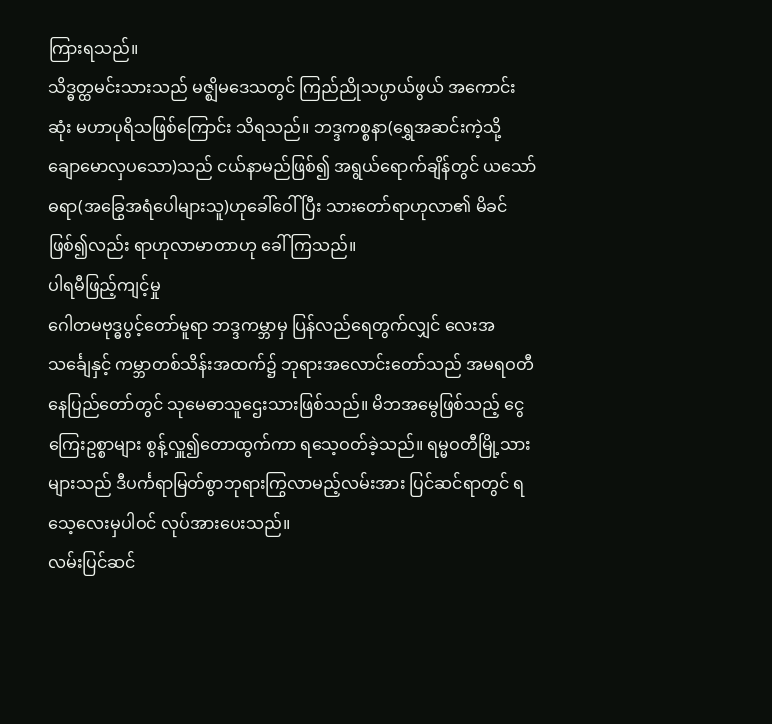ကြားရသည်။
သိဒ္ဓတ္ထမင်းသားသည် မဇ္ဈိမဒေသတွင် ကြည်ညိုသပ္ပာယ်ဖွယ် အကောင်းဆုံး မဟာပုရိသဖြစ်ကြောင်း သိရသည်။ ဘဒ္ဒကစ္စနာ(ရွှေအဆင်းကဲ့သို့ ချောမောလှပသော)သည် ငယ်နာမည်ဖြစ်၍ အရွယ်ရောက်ချိန်တွင် ယသော်ဓရာ(အခြွေအရံပေါများသူ)ဟုခေါ်ဝေါ်ပြီး သားတော်ရာဟုလာ၏ မိခင်ဖြစ်၍လည်း ရာဟုလာမာတာဟု ခေါ်ကြသည်။
ပါရမီဖြည့်ကျင့်မှု
ဂေါတမဗုဒ္ဓပွင့်တော်မူရာ ဘဒ္ဒကမ္ဘာမှ ပြန်လည်ရေတွက်လျှင် လေးအသင်္ချေနှင့် ကမ္ဘာတစ်သိန်းအထက်၌ ဘုရားအလောင်းတော်သည် အမရဝတီနေပြည်တော်တွင် သုမေဓာသူဌေးသားဖြစ်သည်။ မိဘအမွေဖြစ်သည့် ငွေကြေးဥစ္စာများ စွန့်လှူ၍တောထွက်ကာ ရသေ့ဝတ်ခဲ့သည်။ ရမ္မဝတီမြို့သားများသည် ဒီပင်္ကရာမြတ်စွာဘုရားကြွလာမည့်လမ်းအား ပြင်ဆင်ရာတွင် ရသေ့လေးမှပါဝင် လုပ်အားပေးသည်။
လမ်းပြင်ဆင်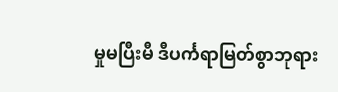မှုမပြီးမီ ဒီပင်္ကရာမြတ်စွာဘုရား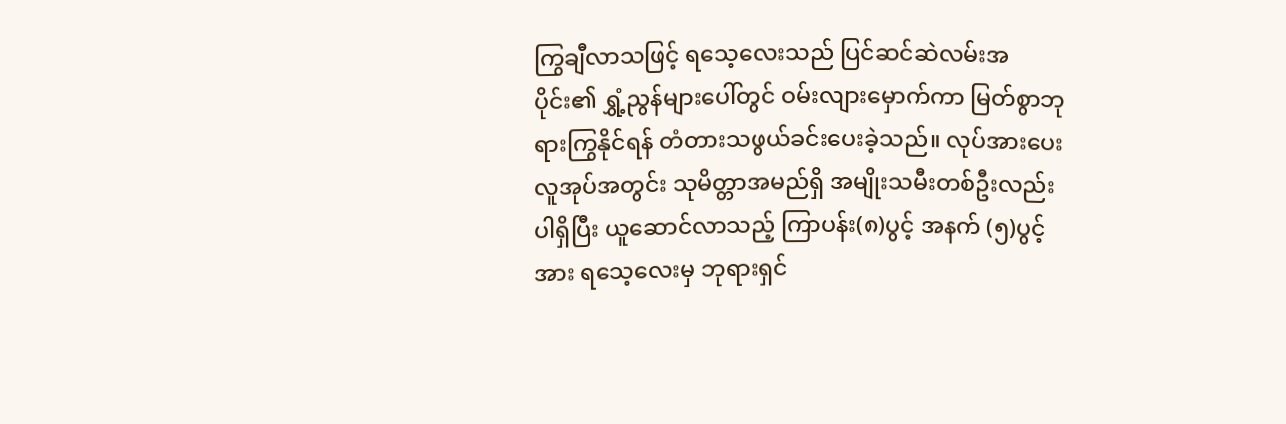ကြွချီလာသဖြင့် ရသေ့လေးသည် ပြင်ဆင်ဆဲလမ်းအပိုင်း၏ ရွှံ့ညွန်များပေါ်တွင် ဝမ်းလျားမှောက်ကာ မြတ်စွာဘုရားကြွနိုင်ရန် တံတားသဖွယ်ခင်းပေးခဲ့သည်။ လုပ်အားပေးလူအုပ်အတွင်း သုမိတ္တာအမည်ရှိ အမျိုးသမီးတစ်ဦးလည်း ပါရှိပြီး ယူဆောင်လာသည့် ကြာပန်း(၈)ပွင့် အနက် (၅)ပွင့်အား ရသေ့လေးမှ ဘုရားရှင်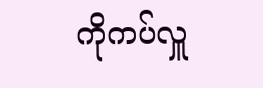ကိုကပ်လှူ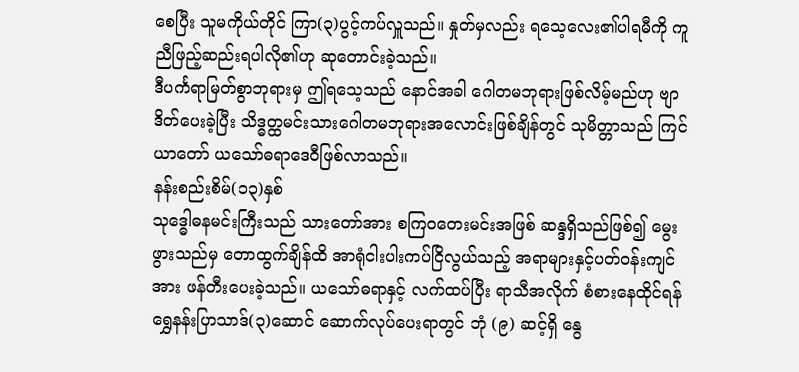စေပြီး သူမကိုယ်တိုင် ကြာ(၃)ပွင့်ကပ်လှူသည်။ နှုတ်မှလည်း ရသေ့လေး၏ပါရမီကို ကူညီဖြည့်ဆည်းရပါလို၏ဟု ဆုတောင်းခဲ့သည်။
ဒီပင်္ကရာမြတ်စွာဘုရားမှ ဤရသေ့သည် နောင်အခါ ဂေါတမဘုရားဖြစ်လိမ့်မည်ဟု ဗျာဒိတ်ပေးခဲ့ပြီး သိဒ္ဓတ္ထမင်းသားဂေါတမဘုရားအလောင်းဖြစ်ချိန်တွင် သုမိတ္တာသည် ကြင်ယာတော် ယသော်ဓရာဒေဝီဖြစ်လာသည်။
နန်းစည်းစိမ်(၁၃)နှစ်
သုဒ္ဓေါဓနမင်းကြီးသည် သားတော်အား စကြဝတေးမင်းအဖြစ် ဆန္ဒရှိသည်ဖြစ်၍ မွေးဖွားသည်မှ တောထွက်ချိန်ထိ အာရုံငါးပါးကပ်ငြိလွယ်သည့် အရာများနှင့်ပတ်ဝန်းကျင်အား ဖန်တီးပေးခဲ့သည်။ ယသော်ဓရာနှင့် လက်ထပ်ပြီး ရာသီအလိုက် စံစားနေထိုင်ရန် ရွှေနန်းပြာသာဒ်(၃)ဆောင် ဆောက်လုပ်ပေးရာတွင် ဘုံ (၉) ဆင့်ရှိ နွေ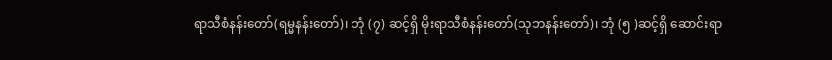ရာသီစံနန်းတော်(ရမ္မနန်းတော်)၊ ဘုံ (၇) ဆင့်ရှိ မိုးရာသီစံနန်းတော်(သုဘနန်းတော်)၊ ဘုံ (၅ )ဆင့်ရှိ ဆောင်းရာ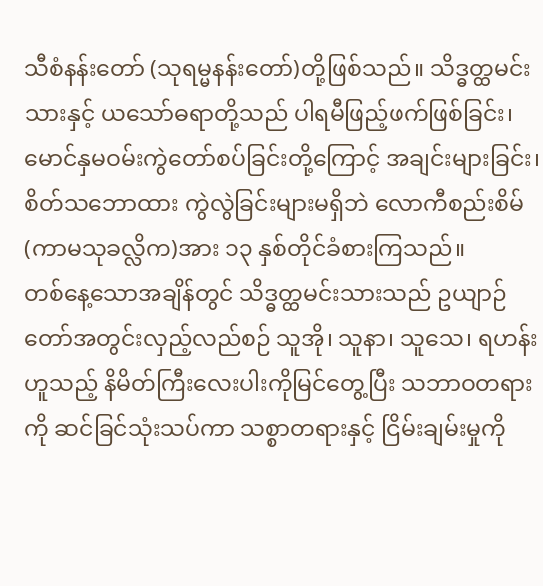သီစံနန်းတော် (သုရမ္မနန်းတော်)တို့ဖြစ်သည်။ သိဒ္ဓတ္ထမင်းသားနှင့် ယသော်ဓရာတို့သည် ပါရမီဖြည့်ဖက်ဖြစ်ခြင်း၊ မောင်နှမဝမ်းကွဲတော်စပ်ခြင်းတို့ကြောင့် အချင်းများခြင်း၊ စိတ်သဘောထား ကွဲလွဲခြင်းများမရှိဘဲ လောကီစည်းစိမ် (ကာမသုခလ္လိက)အား ၁၃ နှစ်တိုင်ခံစားကြသည်။
တစ်နေ့သောအချိန်တွင် သိဒ္ဓတ္ထမင်းသားသည် ဥယျာဉ်တော်အတွင်းလှည့်လည်စဉ် သူအို၊ သူနာ၊ သူသေ၊ ရဟန်းဟူသည့် နိမိတ်ကြီးလေးပါးကိုမြင်တွေ့ပြီး သဘာဝတရားကို ဆင်ခြင်သုံးသပ်ကာ သစ္စာတရားနှင့် ငြိမ်းချမ်းမှုကို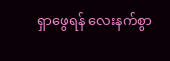ရှာဖွေရန် လေးနက်စွာ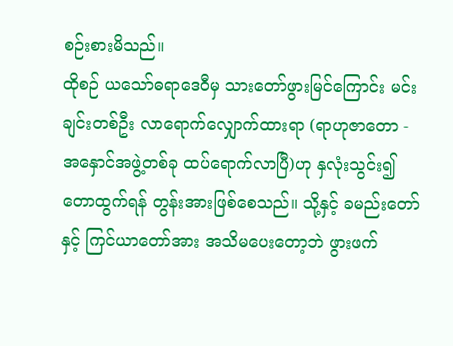စဉ်းစားမိသည်။
ထိုစဉ် ယသော်ဓရာဒေဝီမှ သားတော်ဖွားမြင်ကြောင်း မင်းချင်းတစ်ဦး လာရောက်လျှောက်ထားရာ (ရာဟုဇာတော - အနှောင်အဖွဲ့တစ်ခု ထပ်ရောက်လာပြီ)ဟု နှလုံးသွင်း၍ တောထွက်ရန် တွန်းအားဖြစ်စေသည်။ သို့နှင့် ခမည်းတော်နှင့် ကြင်ယာတော်အား အသိမပေးတော့ဘဲ ဖွားဖက်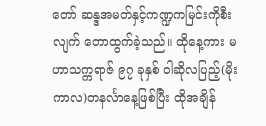တော် ဆန္ဒအမတ်နှင့်ကဏ္ဍကမြင်းကိုစီးလျက် တောထွက်ခဲ့သည်။ ထိုနေ့ကား မဟာသက္ကရာဇ် ၉၇ ခုနှစ် ဝါဆိုလပြည့်(မိုးကာလ)တနင်္လာနေ့ဖြစ်ပြီး ထိုအချိန်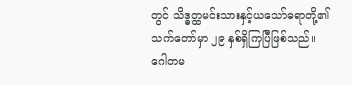တွင် သိဒ္ဓတ္ထမင်းသားနှင့်ယသော်ဓရာတို့၏ သက်တော်မှာ ၂၉ နှစ်ရှိကြပြီဖြစ်သည်။
ဂေါတမ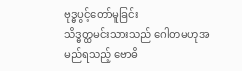ဗုဒ္ဓပွင့်တော်မူခြင်း
သိဒ္ဓတ္ထမင်းသားသည် ဂေါတမဟုအမည်ရသည့် ဗောဓိ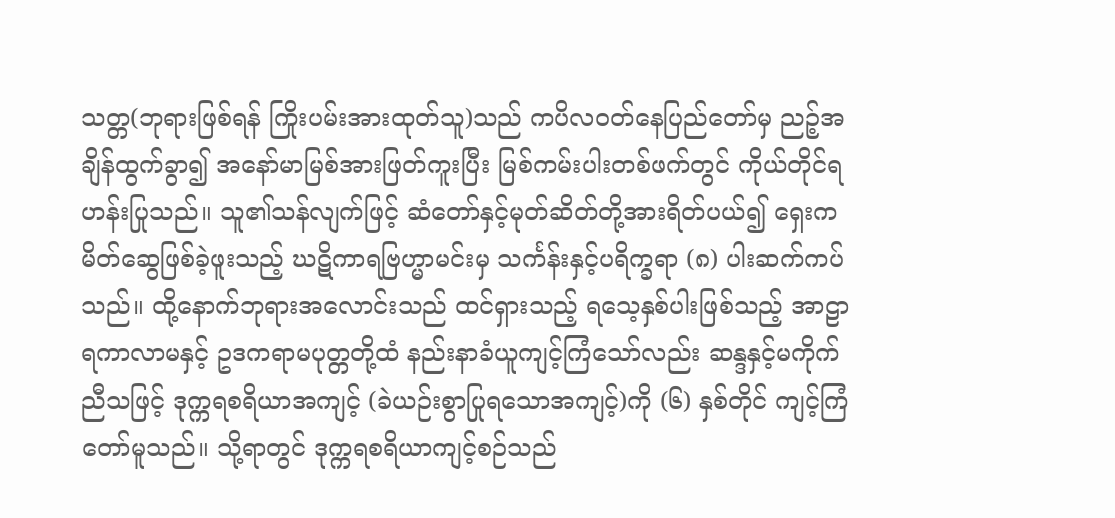သတ္တ(ဘုရားဖြစ်ရန် ကြိုးပမ်းအားထုတ်သူ)သည် ကပိလဝတ်နေပြည်တော်မှ ညဉ့်အချိန်ထွက်ခွာ၍ အနော်မာမြစ်အားဖြတ်ကူးပြီး မြစ်ကမ်းပါးတစ်ဖက်တွင် ကိုယ်တိုင်ရဟန်းပြုသည်။ သူ၏သန်လျက်ဖြင့် ဆံတော်နှင့်မုတ်ဆိတ်တို့အားရိတ်ပယ်၍ ရှေးကမိတ်ဆွေဖြစ်ခဲ့ဖူးသည့် ဃဋိကာရဗြဟ္မာမင်းမှ သင်္ကန်းနှင့်ပရိက္ခရာ (၈) ပါးဆက်ကပ်သည်။ ထို့နောက်ဘုရားအလောင်းသည် ထင်ရှားသည့် ရသေ့နှစ်ပါးဖြစ်သည့် အာဠာရကာလာမနှင့် ဥဒကရာမပုတ္တတို့ထံ နည်းနာခံယူကျင့်ကြံသော်လည်း ဆန္ဒနှင့်မကိုက်ညီသဖြင့် ဒုက္ကရစရိယာအကျင့် (ခဲယဉ်းစွာပြုရသောအကျင့်)ကို (၆) နှစ်တိုင် ကျင့်ကြံတော်မူသည်။ သို့ရာတွင် ဒုက္ကရစရိယာကျင့်စဉ်သည်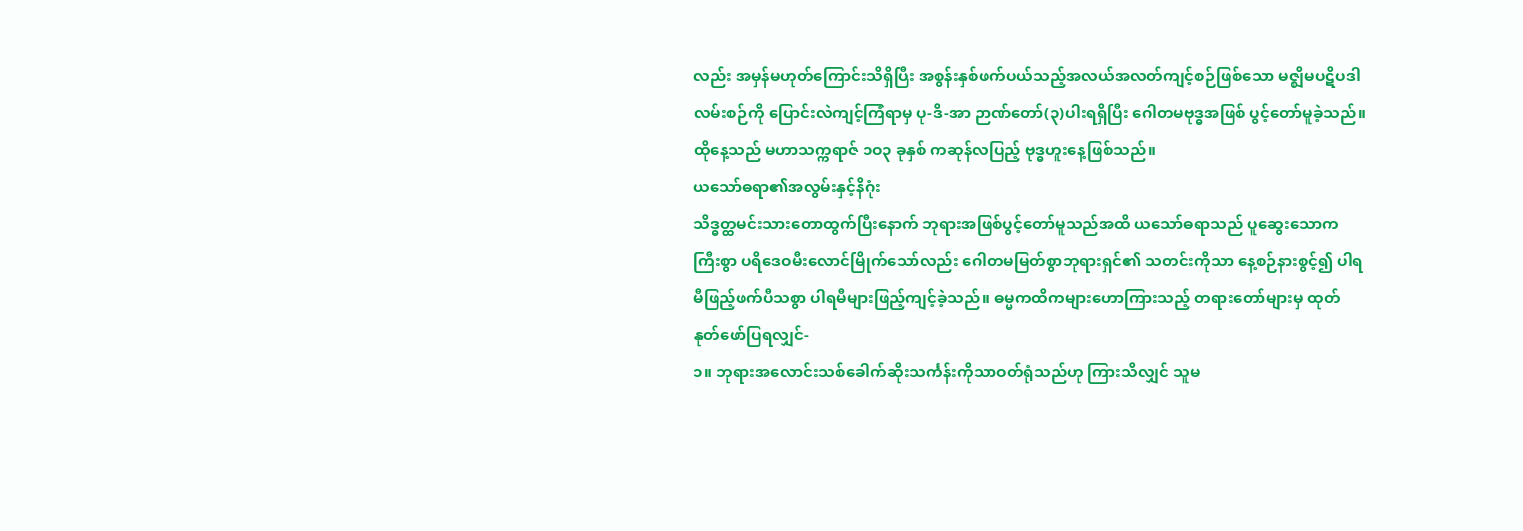လည်း အမှန်မဟုတ်ကြောင်းသိရှိပြီး အစွန်းနှစ်ဖက်ပယ်သည့်အလယ်အလတ်ကျင့်စဉ်ဖြစ်သော မဇ္ဈိမပဋိပဒါလမ်းစဉ်ကို ပြောင်းလဲကျင့်ကြံရာမှ ပု-ဒိ-အာ ဉာဏ်တော်(၃)ပါးရရှိပြီး ဂေါတမဗုဒ္ဓအဖြစ် ပွင့်တော်မူခဲ့သည်။ ထိုနေ့သည် မဟာသက္ကရာဇ် ၁ဝ၃ ခုနှစ် ကဆုန်လပြည့် ဗုဒ္ဓဟူးနေ့ဖြစ်သည်။
ယသော်ဓရာ၏အလွမ်းနှင့်နိဂုံး
သိဒ္ဓတ္ထမင်းသားတောထွက်ပြီးနောက် ဘုရားအဖြစ်ပွင့်တော်မူသည်အထိ ယသော်ဓရာသည် ပူဆွေးသောကကြီးစွာ ပရိဒေဝမီးလောင်မြိုက်သော်လည်း ဂေါတမမြတ်စွာဘုရားရှင်၏ သတင်းကိုသာ နေ့စဉ်နားစွင့်၍ ပါရမီဖြည့်ဖက်ပီသစွာ ပါရမီများဖြည့်ကျင့်ခဲ့သည်။ ဓမ္မကထိကများဟောကြားသည့် တရားတော်များမှ ထုတ်နုတ်ဖော်ပြရလျှင်-
၁။ ဘုရားအလောင်းသစ်ခေါက်ဆိုးသင်္ကန်းကိုသာဝတ်ရုံသည်ဟု ကြားသိလျှင် သူမ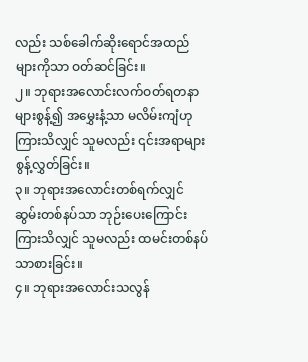လည်း သစ်ခေါက်ဆိုးရောင်အထည်များကိုသာ ဝတ်ဆင်ခြင်း။
၂။ ဘုရားအလောင်းလက်ဝတ်ရတနာများစွန့်၍ အမွှေးနံ့သာ မလိမ်းကျံဟု ကြားသိလျှင် သူမလည်း ၎င်းအရာများစွန့်လွှတ်ခြင်း။
၃။ ဘုရားအလောင်းတစ်ရက်လျှင် ဆွမ်းတစ်နပ်သာ ဘုဉ်းပေးကြောင်းကြားသိလျှင် သူမလည်း ထမင်းတစ်နပ်သာစားခြင်း။
၄။ ဘုရားအလောင်းသလွန်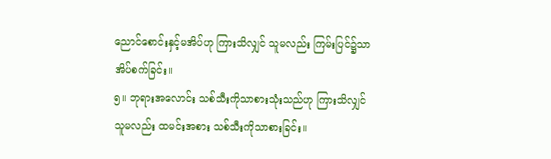ညောင်စောင်းနှင့်မအိပ်ဟု ကြားသိလျှင် သူမလည်း ကြမ်းပြင်၌သာအိပ်စက်ခြင်း။
၅။ ဘုရားအလောင်း သစ်သီးကိုသာစားသုံးသည်ဟု ကြားသိလျှင် သူမလည်း ထမင်းအစား သစ်သီးကိုသာစားခြင်း။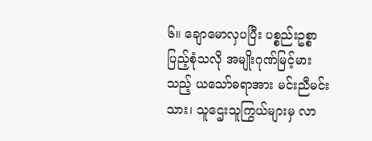၆။ ချောမောလှပပြီး ပစ္စည်းဥစ္စာပြည့်စုံသလို အမျိုးဂုဏ်မြင့်မားသည့် ယသော်ဓရာအား မင်းညီမင်းသား၊ သူဌေးသူကြွယ်များမှ လာ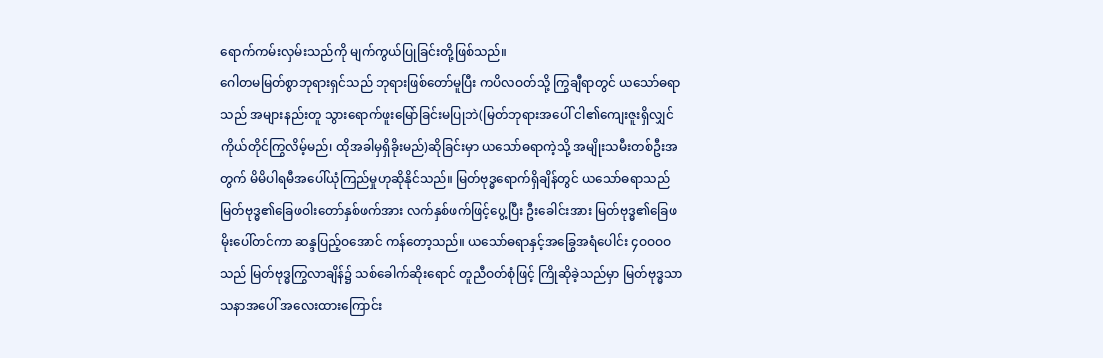ရောက်ကမ်းလှမ်းသည်ကို မျက်ကွယ်ပြုခြင်းတို့ဖြစ်သည်။
ဂေါတမမြတ်စွာဘုရားရှင်သည် ဘုရားဖြစ်တော်မူပြီး ကပိလဝတ်သို့ ကြွချီရာတွင် ယသော်ဓရာသည် အများနည်းတူ သွားရောက်ဖူးမြော်ခြင်းမပြုဘဲ(မြတ်ဘုရားအပေါ် ငါ၏ကျေးဇူးရှိလျှင် ကိုယ်တိုင်ကြွလိမ့်မည်၊ ထိုအခါမှရှိခိုးမည်)ဆိုခြင်းမှာ ယသော်ဓရာကဲ့သို့ အမျိုးသမီးတစ်ဦးအတွက် မိမိပါရမီအပေါ်ယုံကြည်မှုဟုဆိုနိုင်သည်။ မြတ်ဗုဒ္ဓရောက်ရှိချိန်တွင် ယသော်ဓရာသည် မြတ်ဗုဒ္ဓ၏ခြေဖဝါးတော်နှစ်ဖက်အား လက်နှစ်ဖက်ဖြင့်ပွေ့ပြီး ဦးခေါင်းအား မြတ်ဗုဒ္ဓ၏ခြေဖမိုးပေါ်တင်ကာ ဆန္ဒပြည့်ဝအောင် ကန်တော့သည်။ ယသော်ဓရာနှင့်အခြွေအရံပေါင်း ၄ဝဝဝဝ သည် မြတ်ဗုဒ္ဓကြွလာချိန်၌ သစ်ခေါက်ဆိုးရောင် တူညီဝတ်စုံဖြင့် ကြိုဆိုခဲ့သည်မှာ မြတ်ဗုဒ္ဓသာသနာအပေါ် အလေးထားကြောင်း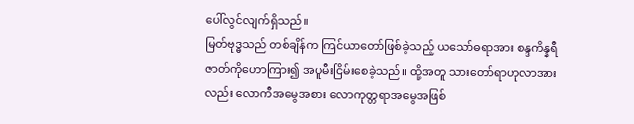ပေါ်လွင်လျက်ရှိသည်။
မြတ်ဗုဒ္ဓသည် တစ်ချိန်က ကြင်ယာတော်ဖြစ်ခဲ့သည့် ယသော်ဓရာအား စန္ဒကိန္နရီဇာတ်ကိုဟောကြား၍ အပူမီးငြိမ်းစေခဲ့သည်။ ထို့အတူ သားတော်ရာဟုလာအားလည်း လောကီအမွေအစား လောကုတ္တရာအမွေအဖြစ်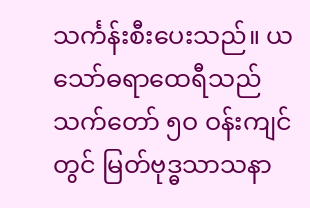သင်္ကန်းစီးပေးသည်။ ယသော်ဓရာထေရီသည် သက်တော် ၅ဝ ဝန်းကျင်တွင် မြတ်ဗုဒ္ဓသာသနာ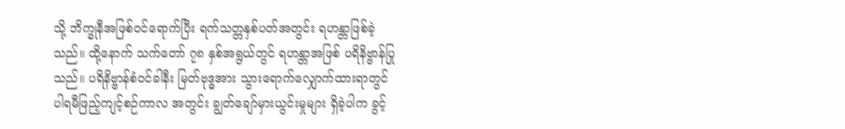သို့ ဘိက္ခုနီအဖြစ်ဝင်ရောက်ပြီး ရက်သတ္တနှစ်ပတ်အတွင်း ရဟန္တာဖြစ်ခဲ့သည်။ ထို့နောက် သက်တော် ၇၈ နှစ်အရွယ်တွင် ရဟန္တာအဖြစ် ပရိနိဗ္ဗာန်ပြုသည်။ ပရိနိဗ္ဗာန်စံဝင်ခါနီး မြတ်ဗုဒ္ဓအား သွားရောက်လျှောက်ထားရာတွင် ပါရမီဖြည့်ကျင့်စဉ်ကာလ အတွင်း ချွတ်ချော်မှားယွင်းမှုများ ရှိခဲ့ပါက ခွင့်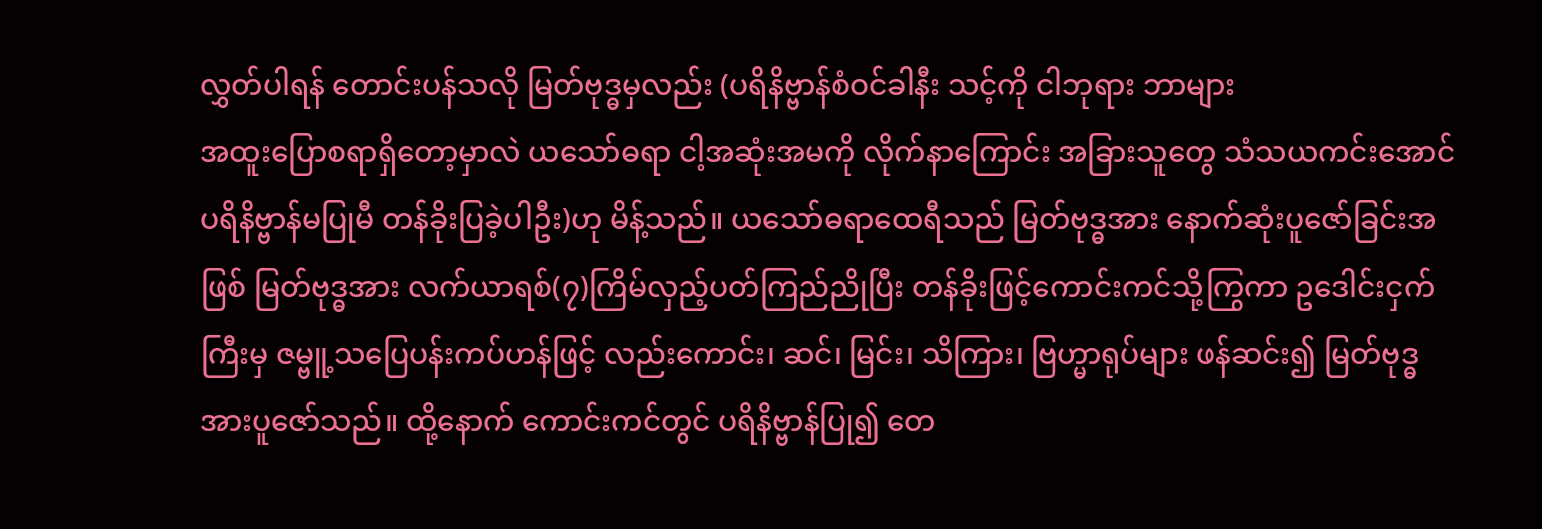လွှတ်ပါရန် တောင်းပန်သလို မြတ်ဗုဒ္ဓမှလည်း (ပရိနိဗ္ဗာန်စံဝင်ခါနီး သင့်ကို ငါဘုရား ဘာများ
အထူးပြောစရာရှိတော့မှာလဲ ယသော်ဓရာ ငါ့အဆုံးအမကို လိုက်နာကြောင်း အခြားသူတွေ သံသယကင်းအောင် ပရိနိဗ္ဗာန်မပြုမီ တန်ခိုးပြခဲ့ပါဦး)ဟု မိန့်သည်။ ယသော်ဓရာထေရီသည် မြတ်ဗုဒ္ဓအား နောက်ဆုံးပူဇော်ခြင်းအဖြစ် မြတ်ဗုဒ္ဓအား လက်ယာရစ်(၇)ကြိမ်လှည့်ပတ်ကြည်ညိုပြီး တန်ခိုးဖြင့်ကောင်းကင်သို့ကြွကာ ဥဒေါင်းငှက်ကြီးမှ ဇမ္ဗူ့သပြေပန်းကပ်ဟန်ဖြင့် လည်းကောင်း၊ ဆင်၊ မြင်း၊ သိကြား၊ ဗြဟ္မာရုပ်များ ဖန်ဆင်း၍ မြတ်ဗုဒ္ဓအားပူဇော်သည်။ ထို့နောက် ကောင်းကင်တွင် ပရိနိဗ္ဗာန်ပြု၍ တေ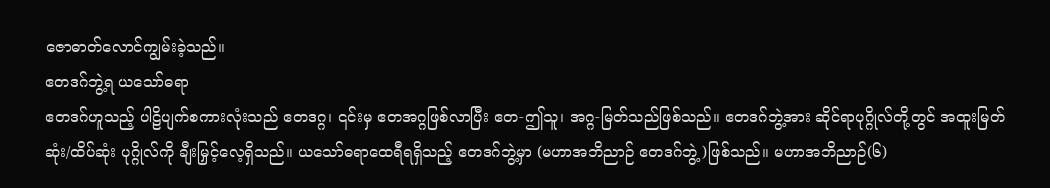ဇောဓာတ်လောင်ကျွမ်းခဲ့သည်။
ဧတဒဂ်ဘွဲ့ရ ယသော်ဓရာ
ဧတဒဂ်ဟူသည့် ပါဠိပျက်စကားလုံးသည် ဧတဒဂ္ဂ၊ ၎င်းမှ ဧတအဂ္ဂဖြစ်လာပြီး ဧတ-ဤသူ၊ အဂ္ဂ-မြတ်သည်ဖြစ်သည်။ ဧတဒဂ်ဘွဲ့အား ဆိုင်ရာပုဂ္ဂိုလ်တို့တွင် အထူးမြတ်ဆုံး/ထိပ်ဆုံး ပုဂ္ဂိုလ်ကို ချီးမြှင့်လေ့ရှိသည်။ ယသော်ဓရာထေရီရရှိသည့် ဧတဒဂ်ဘွဲ့မှာ (မဟာအဘိညာဉ် ဧတဒဂ်ဘွဲ့)ဖြစ်သည်။ မဟာအဘိညာဉ်(၆)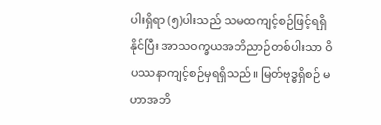ပါးရှိရာ (၅)ပါးသည် သမထကျင့်စဉ်ဖြင့်ရရှိနိုင်ပြီး အာသဝက္ခယအဘိညာဉ်တစ်ပါးသာ ဝိပဿနာကျင့်စဉ်မှရရှိသည်။ မြတ်ဗုဒ္ဓရှိစဉ် မဟာအဘိ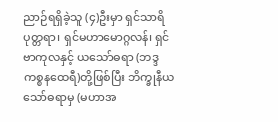ညာဉ်ရရှိခဲ့သူ (၄)ဦးမှာ ရှင်သာရိပုတ္တရာ၊ ရှင်မဟာမောဂ္ဂလန်၊ ရှင်ဗာကုလနှင့် ယသော်ဓရာ (ဘဒ္ဒကစ္စနထေရီ)တို့ဖြစ်ပြီး ဘိက္ခုနီယသော်ဓရာမှ (မဟာအ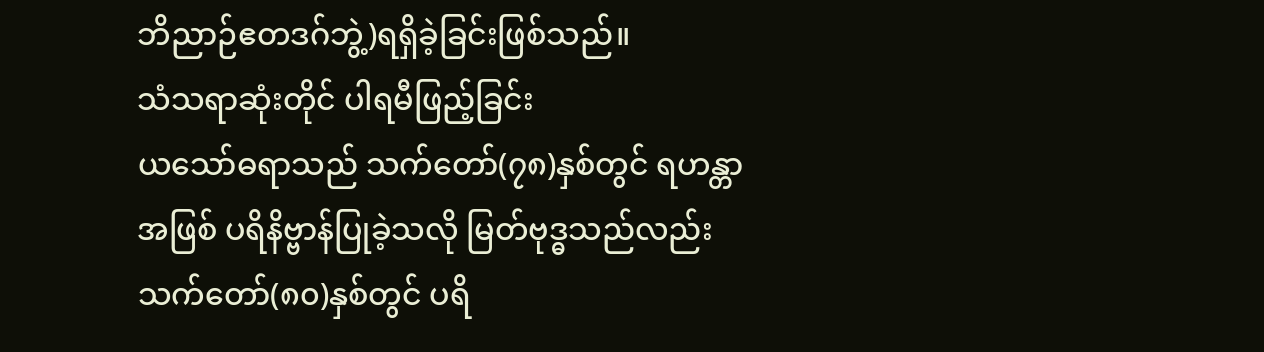ဘိညာဉ်ဧတဒဂ်ဘွဲ့)ရရှိခဲ့ခြင်းဖြစ်သည်။
သံသရာဆုံးတိုင် ပါရမီဖြည့်ခြင်း
ယသော်ဓရာသည် သက်တော်(၇၈)နှစ်တွင် ရဟန္တာအဖြစ် ပရိနိဗ္ဗာန်ပြုခဲ့သလို မြတ်ဗုဒ္ဓသည်လည်း သက်တော်(၈၀)နှစ်တွင် ပရိ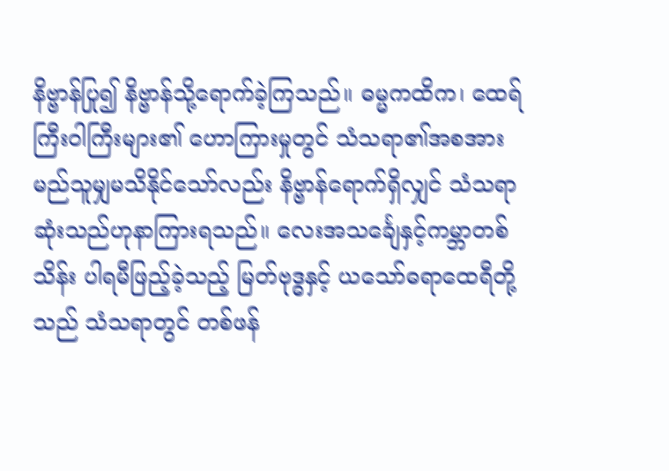နိဗ္ဗာန်ပြု၍ နိဗ္ဗာန်သို့ရောက်ခဲ့ကြသည်။ ဓမ္မကထိက၊ ထေရ်ကြီးဝါကြီးများ၏ ဟောကြားမှုတွင် သံသရာ၏အစအား မည်သူမျှမသိနိုင်သော်လည်း နိဗ္ဗာန်ရောက်ရှိလျှင် သံသရာဆုံးသည်ဟုနာကြားရသည်။ လေးအသင်္ချေနှင့်ကမ္ဘာတစ်သိန်း ပါရမီဖြည့်ခဲ့သည့် မြတ်ဗုဒ္ဓနှင့် ယသော်ဓရာထေရီတို့သည် သံသရာတွင် တစ်ဖန်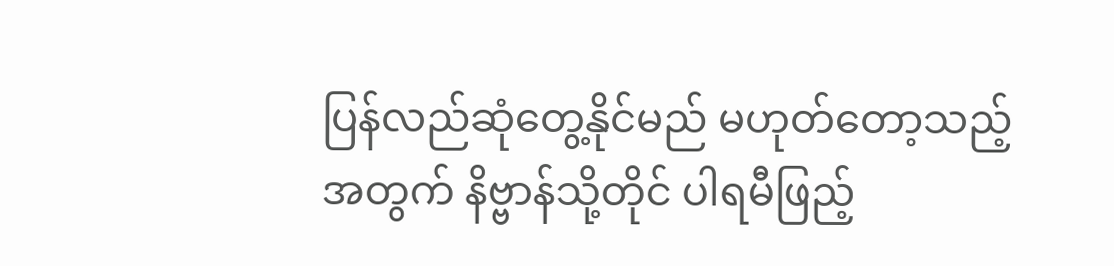ပြန်လည်ဆုံတွေ့နိုင်မည် မဟုတ်တော့သည့် အတွက် နိဗ္ဗာန်သို့တိုင် ပါရမီဖြည့်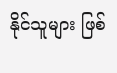နိုင်သူများ ဖြစ်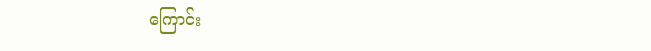ကြောင်း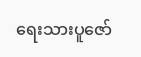ရေးသားပူဇော်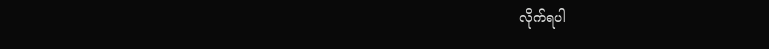လိုက်ရပါ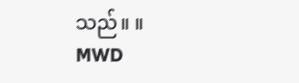သည်။ ။
MWD